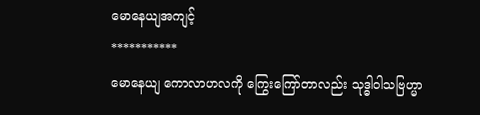မောနေယျအကျင့်
***********
မောနေယျ ကောလာဟလကို ကြွေးကြော်တာလည်း သုဒ္ဓါဝါသဗြဟ္မာ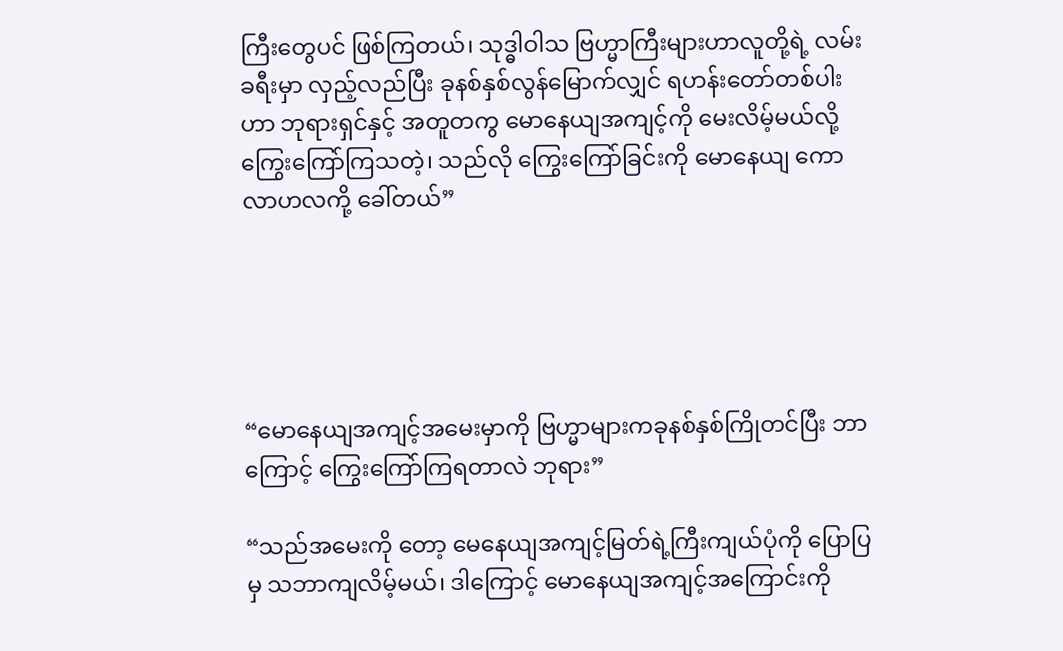ကြီးတွေပင် ဖြစ်ကြတယ်၊ သုဒ္ဓါဝါသ ဗြဟ္မာကြီးများဟာလူတို့ရဲ့ လမ်းခရီးမှာ လှည့်လည်ပြီး ခုနစ်နှစ်လွန်မြောက်လျှင် ရဟန်းတော်တစ်ပါးဟာ ဘုရားရှင်နှင့် အတူတကွ မောနေယျအကျင့်ကို မေးလိမ့်မယ်လို့ကြွေးကြော်ကြသတဲ့၊ သည်လို ကြွေးကြော်ခြင်းကို မောနေယျ ကောလာဟလကို့ ခေါ်တယ်”





“မောနေယျအကျင့်အမေးမှာကို ဗြဟ္မာများကခုနစ်နှစ်ကြိုတင်ပြီး ဘာကြောင့် ကြွေးကြော်ကြရတာလဲ ဘုရား”

“သည်အမေးကို တော့ မေနေယျအကျင့်မြတ်ရဲ့ကြီးကျယ်ပုံကို ပြောပြမှ သဘာကျလိမ့်မယ်၊ ဒါကြောင့် မောနေယျအကျင့်အကြောင်းကို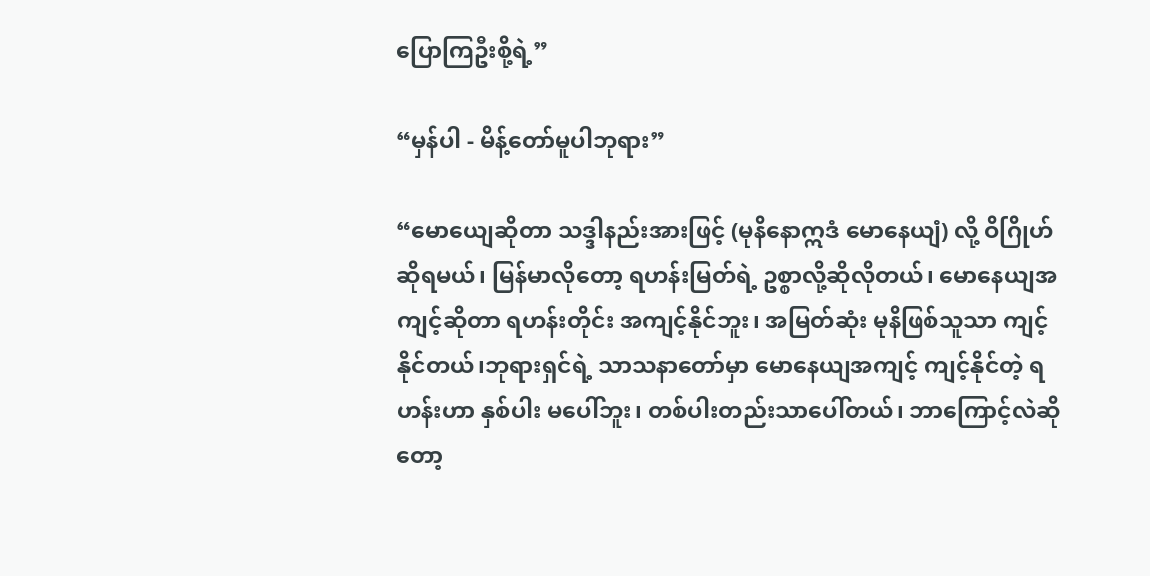ပြောကြဦးစို့ရဲ့”

“မှန်ပါ - မိန့်တော်မူပါဘုရား”

“မောယျေဆိုတာ သဒ္ဒါနည်းအားဖြင့် (မုနိနောဣဒံ မောနေယျံ) လို့ ဝိဂြိုဟ်ဆိုရမယ်၊ မြန်မာလိုတော့ ရဟန်းမြတ်ရဲ့ ဥစ္စာလို့ဆိုလိုတယ်၊ မောနေယျအကျင့်ဆိုတာ ရဟန်းတိုင်း အကျင့်နိုင်ဘူး၊ အမြတ်ဆုံး မုနိဖြစ်သူသာ ကျင့်နိုင်တယ်၊ဘုရားရှင်ရဲ့ သာသနာတော်မှာ မောနေယျအကျင့် ကျင့်နိုင်တဲ့ ရဟန်းဟာ နှစ်ပါး မပေါ်ဘူး၊ တစ်ပါးတည်းသာပေါ်တယ်၊ ဘာကြောင့်လဲဆိုတော့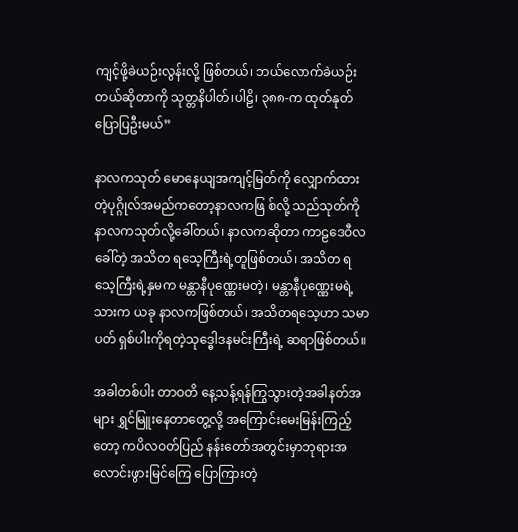ကျင့်ဖို့ခဲယဉ်းလွန်းလို့ ဖြစ်တယ်၊ ဘယ်လောက်ခဲယဉ်းတယ်ဆိုတာကို သုတ္တနိပါတ်၊ပါဠိ၊ ၃၈၈-က ထုတ်နုတ်ပြောပြဦးမယ်”

နာလကသုတ် မောနေယျအကျင့်မြတ်ကို လျှောက်ထားတဲ့ပုဂ္ဂိုလ်အမည်ကတော့နာလကဖြ စ်လို့ သည်သုတ်ကို နာလကသုတ်လို့ခေါ်တယ်၊ နာလကဆိုတာ ကာဠဒေဝီလခေါ်တဲ့ အသိတ ရသေ့ကြီးရဲ့တူဖြစ်တယ်၊ အသိတ ရသေ့ကြီးရဲ့နှမက မန္တာနီပုဏ္ဏေးမတဲ့၊ မန္တာနီပုဏ္ဏေးမရဲ့ သားက ယခု နာလကဖြစ်တယ်၊ အသိတရသေ့ဟာ သမာပတ် ရှစ်ပါးကိုရတဲ့သုဒ္ဓေါဒနမင်းကြီးရဲ့ ဆရာဖြစ်တယ်။

အခါတစ်ပါး တာဝတိ နေ့သန့်ရန်ကြွသွားတဲ့အခါနတ်အများ ရွှင်မြူးနေတာတွေ့လို့ အကြောင်းမေးမြန်းကြည့်တော့ ကပိလဝတ်ပြည် နန်းတော်အတွင်းမှာဘုရားအလောင်းဖွားမြင်ကြေ ပြောကြားတဲ့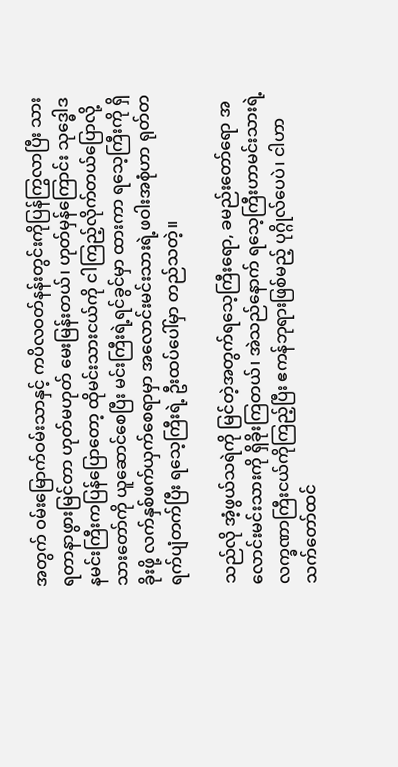အတွက် ဝမ်းမြောက်ဝမ်းသာနှင့် ကပိလဝတ်နန်းတွင်းကိုပြန်ကြွလာပြီး သားရတာနာဖွားမြင်တာ ဟုတ်မဟုတ် မေးမြန်းတယ်၊ ဟုတ်မှန်ကြောင်း သုဒ္ဓေါဒနမင်းကြီးကပြန်ပြောတော့ ထိုမင်းသားငယ်ကို ငါကြည့်လိုက်တယ်ပြောလို့ သားတော်ကို ယူဆောင်စေပြီး မင်းကြီးရဲ့ရင်ခွင်မှာ ထားကာ ရသေ့ကြီးကို ရှိခိုးဖို့ လက်နှစ်ဖက်ယှက်စေရာမှာ အလောင်းမင်းသားရဲ့ဖဝါးအစုံဟာ ရုတ်တရက်ပျံတက်ပြီး ရသေ့ကြီးရဲ့ ဦးထပ်ပေါ်မှာ တည်သတဲ့။

သည်လို အံ့ဖွယ်သရဲကို မြင်တဲ့အတွက်ရသေ့ကြီးရော, ခမည်းတော်ရော အလောင်းမင်းသားကို ရှိခိုးကြတယ်၊ အဲသည်နောက် ရသေ့ကြီးဟာမင်းသားရဲ့ လက္ခဏာကြီးငယ်ကိုကြည့်ပြီး ဧကန်ဘုရားဖြစ်မည့် ပုဂ္ဂိုလ်ပေပဲ၊ ငါဟာ သက်တော်ထင်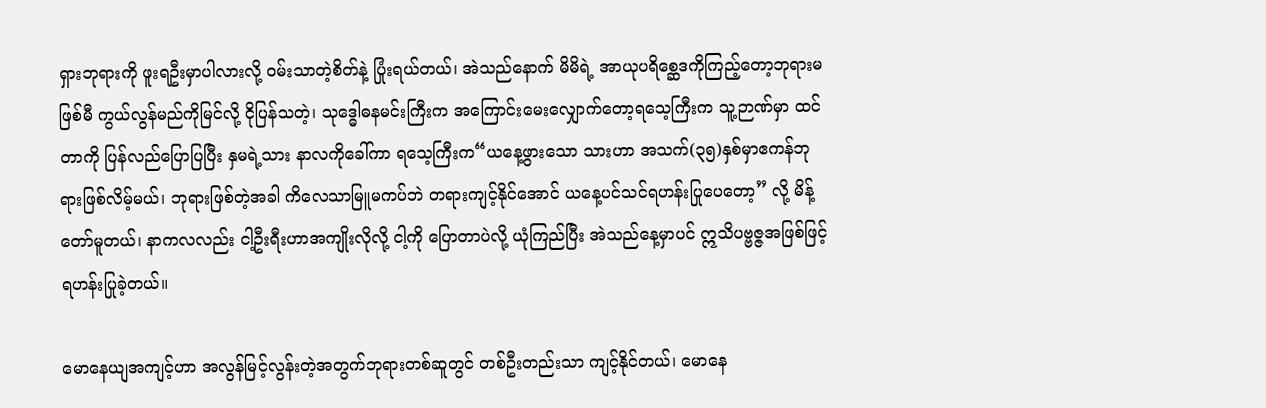ရှားဘုရားကို ဖူးရဦးမှာပါလားလို့ ဝမ်းသာတဲ့စိတ်နဲ့ ပြုံးရယ်တယ်၊ အဲသည်နောက် မိမိရဲ့ အာယုပရိစ္ဆေဒကိုကြည့်တော့ဘုရားမဖြစ်မီ ကွယ်လွန်မည်ကိုမြင်လို့ ငိုပြန်သတဲ့၊ သုဒ္ဓေါဓနမင်းကြီးက အကြောင်းမေးလျှောက်တော့ရသေ့ကြီးက သူ့ဉာဏ်မှာ ထင်တာကို ပြန်လည်ပြောပြပြီး နှမရဲ့သား နာလကိုခေါ်ကာ ရသေ့ကြီးက“ယနေ့ဖွားသော သားဟာ အသက်(၃၅)နှစ်မှာဧကန်ဘုရားဖြစ်လိမ့်မယ်၊ ဘုရားဖြစ်တဲ့အခါ ကိလေသာမြူမကပ်ဘဲ တရားကျင့်နိုင်အောင် ယနေ့ပင်သင်ရဟန်းပြုပေတော့” လို့ မိန့်တော်မူတယ်၊ နာကလလည်း ငါ့ဦးရီးဟာအကျိုးလိုလို့ ငါ့ကို ပြောတာပဲလို့ ယုံကြည်ပြီး အဲသည်နေ့မှာပင် ဣသိပဗ္ဗဇ္ဇအဖြစ်ဖြင့်ရဟန်းပြုခဲ့တယ်။

မောနေယျအကျင့်ဟာ အလွန်မြင့်လွန်းတဲ့အတွက်ဘုရားတစ်ဆူတွင် တစ်ဦးတည်းသာ ကျင့်နိုင်တယ်၊ မောနေ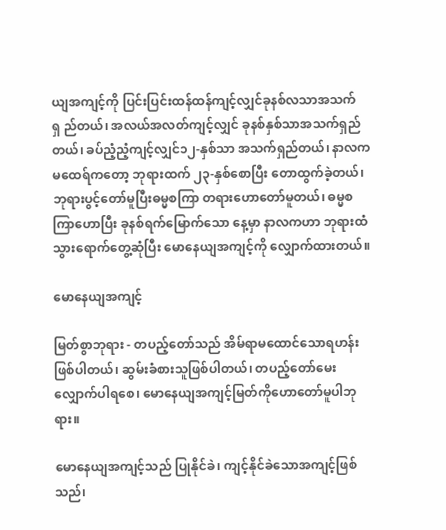ယျအကျင့်ကို ပြင်းပြင်းထန်ထန်ကျင့်လျှင်ခုနစ်လသာအသက်ရှ ည်တယ်၊ အလယ်အလတ်ကျင့်လျှင် ခုနစ်နှစ်သာအသက်ရှည်တယ်၊ ခပ်ညံ့ညံ့ကျင့်လျှင်၁၂-နှစ်သာ အသက်ရှည်တယ်၊ နာလကမထေရ်ကတော့ ဘုရားထက် ၂၃-နှစ်စောပြီး တောထွက်ခဲ့တယ်၊ ဘုရားပွင့်တော်မူပြီးဓမ္မစကြာ တရားဟောတော်မူတယ်၊ ဓမ္မစကြာဟောပြီး ခုနစ်ရက်မြောက်သော နေ့မှာ နာလကဟာ ဘုရားထံသွားရောက်တွေ့ဆုံပြီး မောနေယျအကျင့်ကို လျှောက်ထားတယ်။

မောနေယျအကျင့်

မြတ်စွာဘုရား - တပည့်တော်သည် အိမ်ရာမထောင်သောရဟန်းဖြစ်ပါတယ်၊ ဆွမ်းခံစားသူဖြစ်ပါတယ်၊ တပည့်တော်မေးလျှောက်ပါရစေ၊ မောနေယျအကျင့်မြတ်ကိုဟောတော်မူပါဘုရား။

မောနေယျအကျင့်သည် ပြုနိုင်ခဲ၊ ကျင့်နိုင်ခဲသောအကျင့်ဖြစ်သည်၊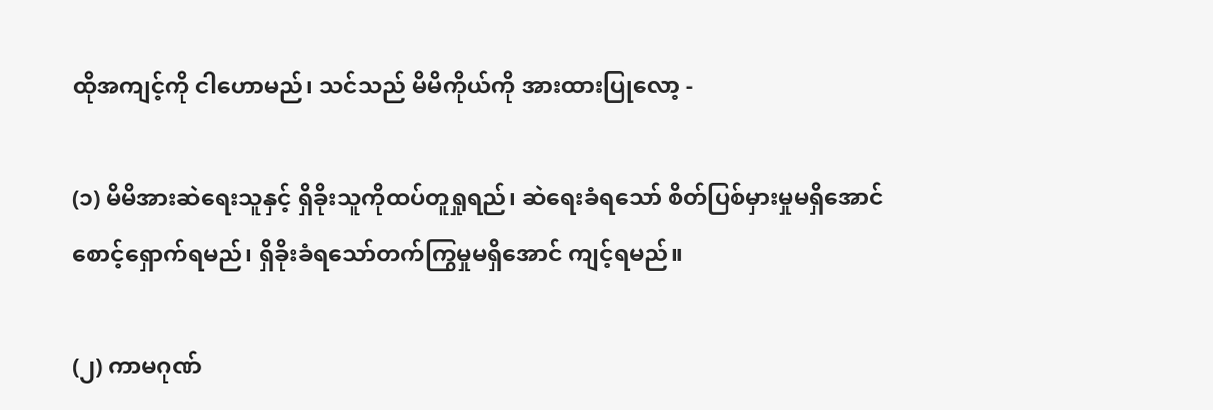ထိုအကျင့်ကို ငါဟောမည်၊ သင်သည် မိမိကိုယ်ကို အားထားပြုလော့ -

(၁) မိမိအားဆဲရေးသူနှင့် ရှိခိုးသူကိုထပ်တူရှုရည်၊ ဆဲရေးခံရသော် စိတ်ပြစ်မှားမှုမရှိအောင် စောင့်ရှောက်ရမည်၊ ရှိခိုးခံရသော်တက်ကြွမှုမရှိအောင် ကျင့်ရမည်။

(၂) ကာမဂုဏ်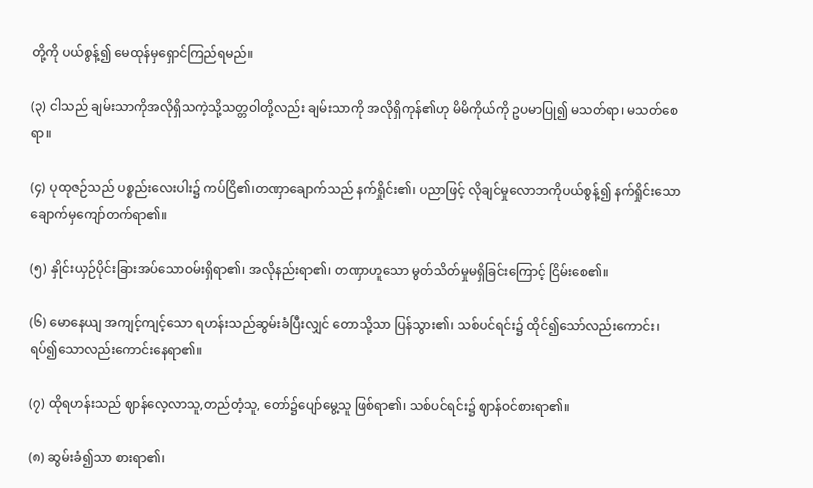တို့ကို ပယ်စွန့်၍ မေထုန်မှရှောင်ကြည်ရမည်။

(၃) ငါသည် ချမ်းသာကိုအလိုရှိသကဲ့သို့သတ္တဝါတို့လည်း ချမ်းသာကို အလိုရှိကုန်၏ဟု မိမိကိုယ်ကို ဥပမာပြု၍ မသတ်ရာ၊ မသတ်စေရာ။

(၄) ပုထုဇဉ်သည် ပစ္စည်းလေးပါး၌ ကပ်ငြိ၏၊တဏှာချောက်သည် နက်ရှိုင်း၏၊ ပညာဖြင့် လိုချင်မှုလောဘကိုပယ်စွန့်၍ နက်ရှိုင်းသော ချောက်မှကျော်တက်ရာ၏။

(၅) နှိုင်းယှဉ်ပိုင်းခြားအပ်သောဝမ်းရှိရာ၏၊ အလိုနည်းရာ၏၊ တဏှာဟူသော မွတ်သိတ်မှုမရှိခြင်းကြောင့် ငြိမ်းစေ၏။

(၆) မောနေယျ အကျင့်ကျင့်သော ရဟန်းသည်ဆွမ်းခံပြီးလျှင် တောသို့သာ ပြန်သွား၏၊ သစ်ပင်ရင်း၌ ထိုင်၍သော်လည်းကောင်း၊ ရပ်၍သောလည်းကောင်းနေရာ၏။

(၇) ထိုရဟန်းသည် ဈာန်လေ့လာသူ,တည်တံ့သူ, တော်၌ပျော်မွေ့သူ ဖြစ်ရာ၏၊ သစ်ပင်ရင်း၌ ဈာန်ဝင်စားရာ၏။

(၈) ဆွမ်းခံ၍သာ စားရာ၏၊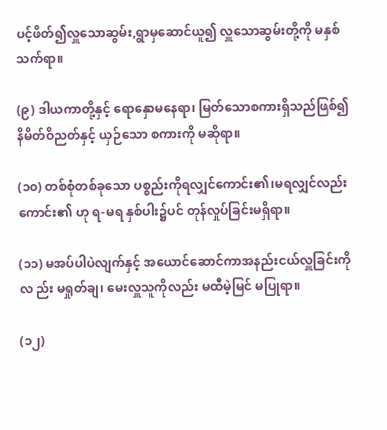ပင့်ဖိတ်၍လှူသောဆွမ်း,ရွာမှဆောင်ယူ၍ လှူသောဆွမ်းတို့ကို မနှစ်သက်ရာ။

(၉) ဒါယကာတို့နှင့် ရောနှောမနေရာ၊ မြတ်သောစကားရှိသည်ဖြစ်၍ နိမိတ်ဝိညတ်နှင့် ယှဉ်သော စကားကို မဆိုရာ။

(၁၀) တစ်စုံတစ်ခုသော ပစ္စည်းကိုရလျှင်ကောင်း၏၊မရလျှင်လည်း ကောင်း၏ ဟု ရ-မရ နှစ်ပါး၌ပင် တုန်လှုပ်ခြင်းမရှိရာ။

(၁၁) မအပ်ပါပဲလျက်နှင့် အယောင်ဆောင်ကာအနည်းငယ်လှူခြင်းကိုလ ည်း မရှုတ်ချ၊ မေးလှူသူကိုလည်း မထီမဲ့မြင် မပြုရာ။

(၁၂)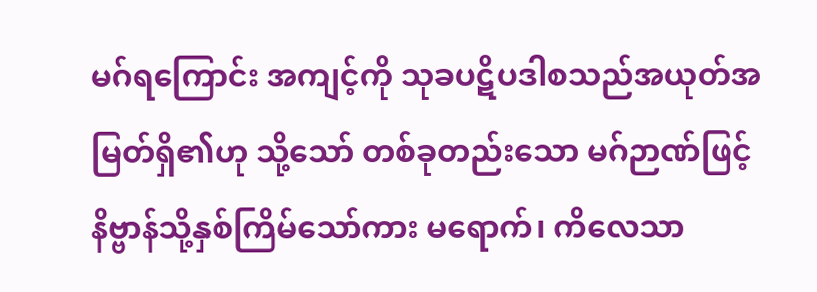မဂ်ရကြောင်း အကျင့်ကို သုခပဋိပဒါစသည်အယုတ်အမြတ်ရှိ၏ဟု သို့သော် တစ်ခုတည်းသော မဂ်ဉာဏ်ဖြင့် နိဗ္ဗာန်သို့နှစ်ကြိမ်သော်ကား မရောက်၊ ကိလေသာ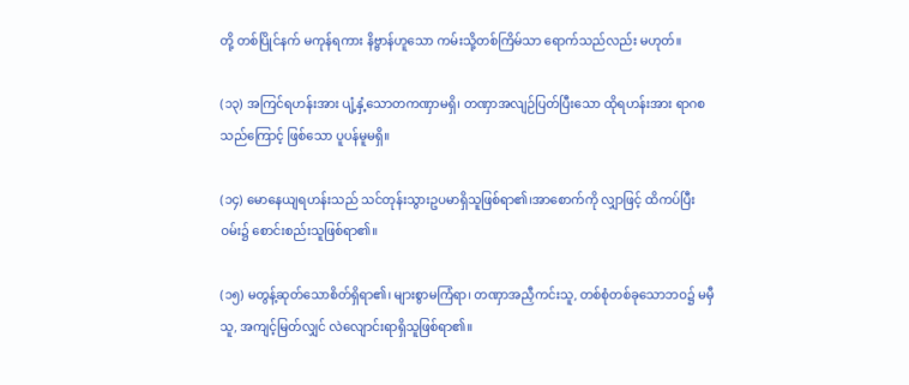တို့ တစ်ပြိုင်နက် မကုန်ရကား နိဗ္ဗာန်ဟူသော ကမ်းသို့တစ်ကြိမ်သာ ရောက်သည်လည်း မဟုတ်။

(၁၃) အကြင်ရဟန်းအား ပျံ့နှံ့သောတကဏှာမရှိ၊ တဏှာအလျဉ်ပြတ်ပြီးသော ထိုရဟန်းအား ရာဂစသည်ကြောင့် ဖြစ်သော ပူပန်မူမရှိ။

(၁၄) မောနေယျရဟန်းသည် သင်တုန်းသွားဥပမာရှိသူဖြစ်ရာ၏၊အာစောက်ကို လျှာဖြင့် ထိကပ်ပြီး ဝမ်း၌ စောင်းစည်းသူဖြစ်ရာ၏။

(၁၅) မတွန့်ဆုတ်သောစိတ်ရှိရာ၏၊ များစွာမကြံရာ၊ တဏှာအညှီကင်းသူ, တစ်စုံတစ်ခုသောဘဝ၌ မမှီသူ, အကျင့်မြတ်လျှင် လဲလျောင်းရာရှိသူဖြစ်ရာ၏။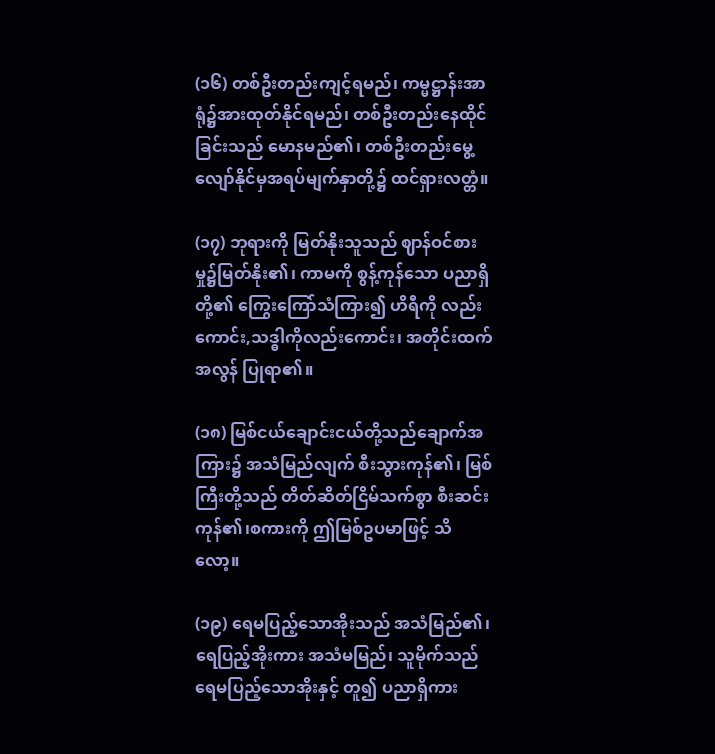(၁၆) တစ်ဦးတည်းကျင့်ရမည်၊ ကမ္မဋ္ဌာန်းအာရုံ၌အားထုတ်နိုင်ရမည်၊ တစ်ဦးတည်းနေထိုင်ခြင်းသည် မောနမည်၏၊ တစ်ဦးတည်းမွေ့လျော်နိုင်မှအရပ်မျက်နှာတို့၌ ထင်ရှားလတ္တံ။

(၁၇) ဘုရားကို မြတ်နိုးသူသည် ဈာန်ဝင်စားမှု၌မြတ်နိုး၏၊ ကာမကို စွန့်ကုန်သော ပညာရှိတို့၏ ကြွေးကြော်သံကြား၍ ဟိရီကို လည်းကောင်း,သဒ္ဓါကိုလည်းကောင်း၊ အတိုင်းထက်အလွန် ပြုရာ၏။

(၁၈) မြစ်ငယ်ချောင်းငယ်တို့သည်ချောက်အကြား၌ အသံမြည်လျက် စီးသွားကုန်၏၊ မြစ်ကြီးတို့သည် တိတ်ဆိတ်ငြိမ်သက်စွာ စီးဆင်းကုန်၏၊စကားကို ဤမြစ်ဥပမာဖြင့် သိလော့။

(၁၉) ရေမပြည့်သောအိုးသည် အသံမြည်၏၊ရေပြည့်အိုးကား အသံမမြည်၊ သူမိုက်သည် ရေမပြည့်သောအိုးနှင့် တူ၍ ပညာရှိကား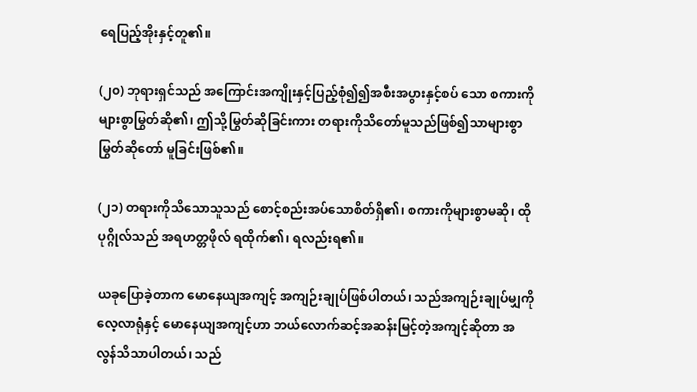ရေပြည့်အိုးနှင့်တူ၏။

(၂၀) ဘုရားရှင်သည် အကြောင်းအကျိုးနှင့်ပြည့်စုံ၍၍အစီးအပွားနှင့်စပ် သော စကားကို များစွာမြွတ်ဆို၏၊ ဤသို့မြွတ်ဆိုခြင်းကား တရားကိုသိတော်မူသည်ဖြစ်၍သာများစွာ မြွတ်ဆိုတော် မူခြင်းဖြစ်၏။

(၂၁) တရားကိုသိသောသူသည် စောင့်စည်းအပ်သောစိတ်ရှိ၏၊ စကားကိုများစွာမဆို၊ ထိုပုဂ္ဂိုလ်သည် အရဟတ္တဖိုလ် ရထိုက်၏၊ ရလည်းရ၏။

ယခုပြောခဲ့တာက မောနေယျအကျင့် အကျဉ်းချုပ်ဖြစ်ပါတယ်၊ သည်အကျဉ်းချုပ်မျှကို လေ့လာရုံနှင့် မောနေယျအကျင့်ဟာ ဘယ်လောက်ဆင့်အဆန်းမြင့်တဲ့အကျင့်ဆိုတာ အလွန်သိသာပါတယ်၊ သည်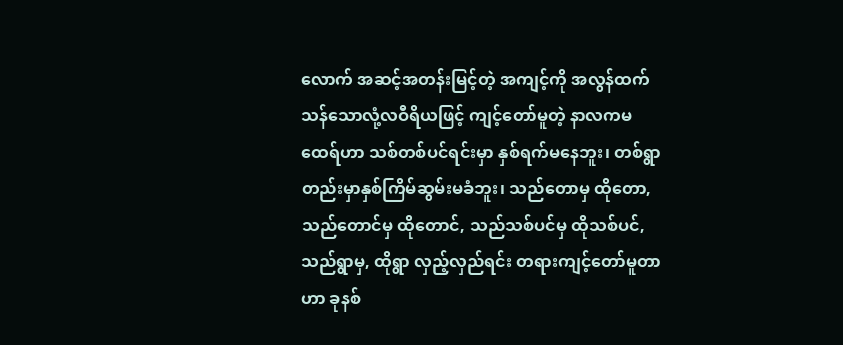လောက် အဆင့်အတန်းမြင့်တဲ့ အကျင့်ကို အလွန်ထက်သန်သောလုံ့လဝီရိယဖြင့် ကျင့်တော်မူတဲ့ နာလကမထေရ်ဟာ သစ်တစ်ပင်ရင်းမှာ နှစ်ရက်မနေဘူး၊ တစ်ရွာတည်းမှာနှစ်ကြိမ်ဆွမ်းမခံဘူး၊ သည်တောမှ ထိုတော, သည်တောင်မှ ထိုတောင်, သည်သစ်ပင်မှ ထိုသစ်ပင်,သည်ရွာမှ, ထိုရွာ လှည့်လှည်ရင်း တရားကျင့်တော်မူတာဟာ ခုနစ်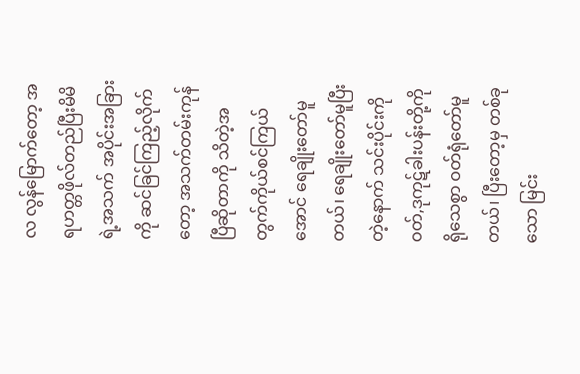လ လွန်မြောက်တော့ အရဟတ္တဖိုလ်တည်ပြီးမိမိရဲ့အသက် အပိုင်းအခြားကို ဆင်ခြင်ကြည့်လိုက်တော့ အသက်တမ်းကုန်ပြီဆိုတာကို သိတဲ့အတွက်ကိုယ်စင်ကြယ်အောင် ရေချိုးတော်မူတယ်၊ ရေချိုးတော်မူပြီးတဲ့နောက် သင်းပိုင်းကို ဝတ်,ဒုကုဋ်ခါးပန်းတို့ကို ရိုသေစွာ ဝတ်ရုံတော်မူတယ်၊ ပြီးတော့မှ တစ်ခုသော မြင်း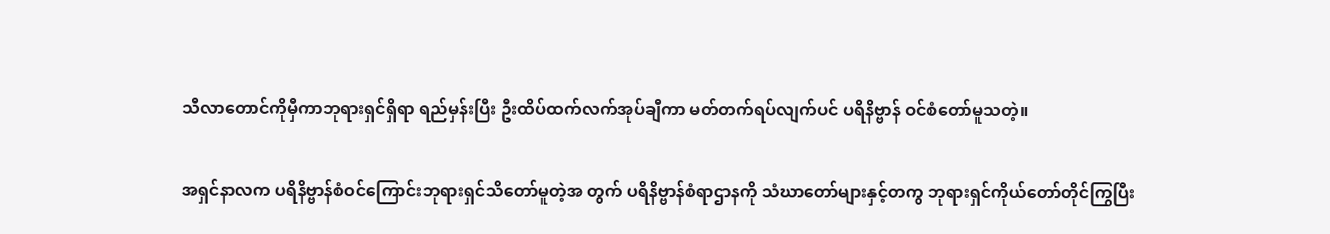သီလာတောင်ကိုမှီကာဘုရားရှင်ရှိရာ ရည်မှန်းပြီး ဦးထိပ်ထက်လက်အုပ်ချီကာ မတ်တက်ရပ်လျက်ပင် ပရိနိဗ္ဗာန် ဝင်စံတော်မူသတဲ့။

အရှင်နာလက ပရိနိဗ္ဗာန်စံဝင်ကြောင်းဘုရားရှင်သိတော်မူတဲ့အ တွက် ပရိနိဗ္ဗာန်စံရာဌာနကို သံဃာတော်များနှင့်တကွ ဘုရားရှင်ကိုယ်တော်တိုင်ကြွပြီး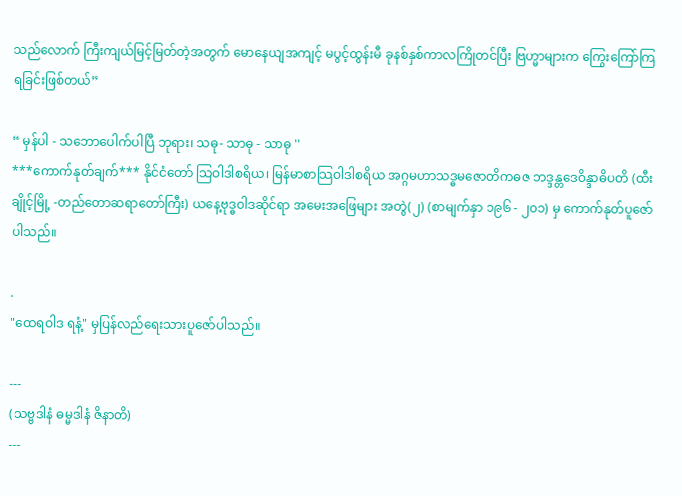သည်လောက် ကြီးကျယ်မြင့်မြတ်တဲ့အတွက် မောနေယျအကျင့် မပွင့်ထွန်းမီ ခုနစ်နှစ်ကာလကြိုတင်ပြီး ဗြဟ္မာများက ကြွေးကြော်ကြရခြင်းဖြစ်တယ်”

“ မှန်ပါ - သဘောပေါက်ပါပြီ ဘုရား၊ သဓု- သာဓု - သာဓု ''
***ကောက်နုတ်ချက်*** နိုင်ငံတော် သြဝါဒါစရိယ၊ မြန်မာစာသြဝါဒါစရိယ အဂ္ဂမဟာသဒ္ဓမဇောတိကဓဇ ဘဒ္ဒန္တဒေဝိန္ဒာဓိပတိ (ထီးချိုင့်မြို့ -တည်တောဆရာတော်ကြီး) ယနေ့ဗုဒ္ဓဝါဒဆိုင်ရာ အမေးအဖြေများ အတွဲ(၂) (စာမျက်နှာ ၁၉၆ - ၂၀၁) မှ ကောက်နုတ်ပူဇော်ပါသည်။

.
"ထေရဝါဒ ရနံ့" မှပြန်လည်ရေးသားပူဇော်ပါသည်။

---
(သဗ္ဗဒါနံ ဓမ္မဒါနံ ဇိနာတိ)
---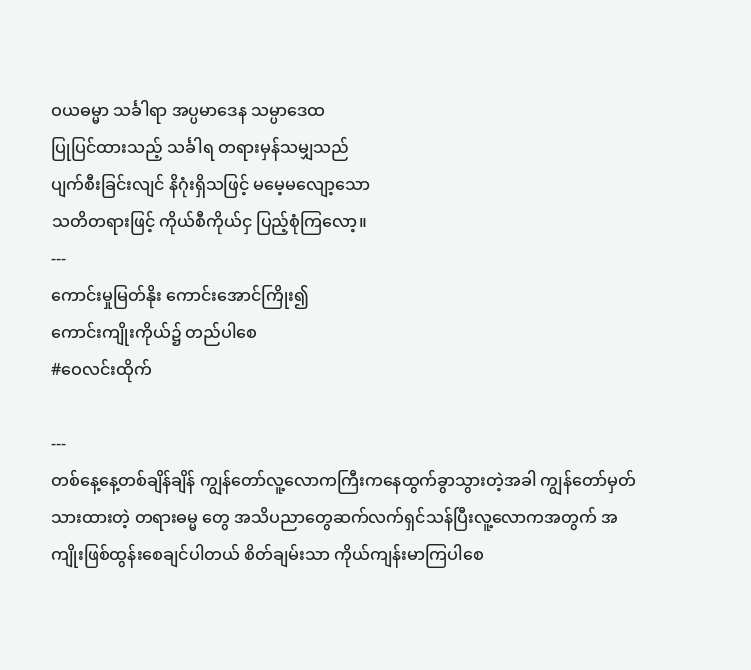ဝယဓမ္မာ သင်္ခါရာ အပ္ပမာဒေန သမ္ပာဒေထ
ပြုပြင်ထားသည့် သင်္ခါရ တရားမှန်သမျှသည်
ပျက်စီးခြင်းလျင် နိဂုံးရှိသဖြင့် မမေ့မလျော့သော
သတိတရားဖြင့် ကိုယ်စီကိုယ်ငှ ပြည့်စုံကြလော့။
---
ကောင်းမှုမြတ်နိုး ကောင်းအောင်ကြိုး၍
ကောင်းကျိုးကိုယ်၌ တည်ပါစေ
#ဝေလင်းထိုက်

---
တစ်နေ့နေ့တစ်ချိန်ချိန် ကျွန်တော်လူ့လောကကြီးကနေထွက်ခွာသွားတဲ့အခါ ကျွန်တော်မှတ်သားထားတဲ့ တရားဓမ္မ တွေ အသိပညာတွေဆက်လက်ရှင်သန်ပြီးလူ့လောကအတွက် အကျိုးဖြစ်ထွန်းစေချင်ပါတယ် စိတ်ချမ်းသာ ကိုယ်ကျန်းမာကြပါစေ